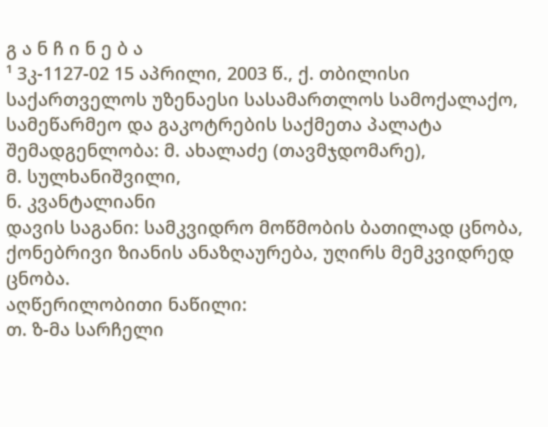გ ა ნ ჩ ი ნ ე ბ ა
¹ 3კ-1127-02 15 აპრილი, 2003 წ., ქ. თბილისი
საქართველოს უზენაესი სასამართლოს სამოქალაქო, სამეწარმეო და გაკოტრების საქმეთა პალატა
შემადგენლობა: მ. ახალაძე (თავმჯდომარე),
მ. სულხანიშვილი,
ნ. კვანტალიანი
დავის საგანი: სამკვიდრო მოწმობის ბათილად ცნობა, ქონებრივი ზიანის ანაზღაურება, უღირს მემკვიდრედ ცნობა.
აღწერილობითი ნაწილი:
თ. ზ-მა სარჩელი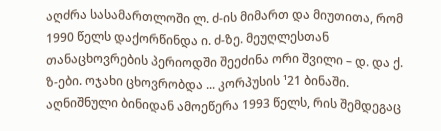აღძრა სასამართლოში ლ. ძ-ის მიმართ და მიუთითა, რომ 1990 წელს დაქორწინდა ი. ძ-ზე. მეუღლესთან თანაცხოვრების პერიოდში შეეძინა ორი შვილი – დ. და ქ. ზ-ები. ოჯახი ცხოვრობდა ... კორპუსის ¹21 ბინაში. აღნიშნული ბინიდან ამოეწერა 1993 წელს, რის შემდეგაც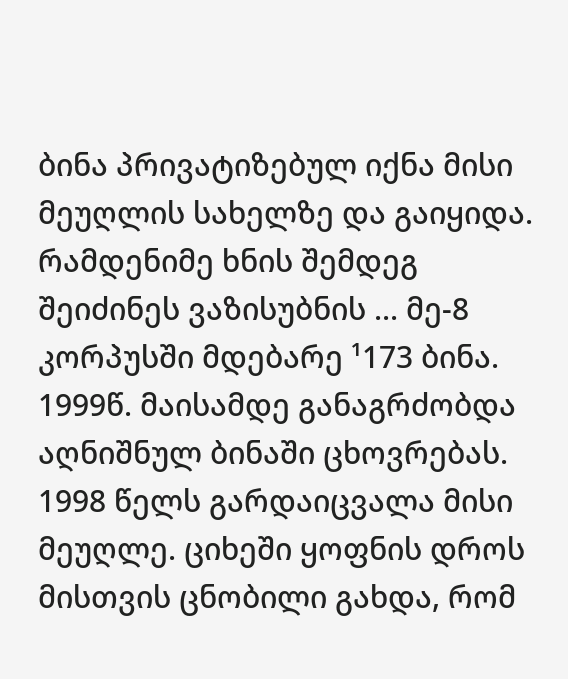ბინა პრივატიზებულ იქნა მისი მეუღლის სახელზე და გაიყიდა. რამდენიმე ხნის შემდეგ შეიძინეს ვაზისუბნის ... მე-8 კორპუსში მდებარე ¹173 ბინა. 1999წ. მაისამდე განაგრძობდა აღნიშნულ ბინაში ცხოვრებას. 1998 წელს გარდაიცვალა მისი მეუღლე. ციხეში ყოფნის დროს მისთვის ცნობილი გახდა, რომ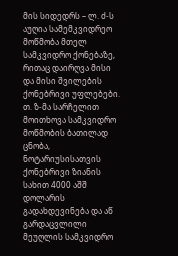მის სიდედრს – ლ. ძ-ს აუღია სამემკვიდრეო მოწმობა მთელ სამკვიდრო ქონებაზე, რითაც დაირღვა მისი და მისი შვილების ქონებრივი უფლებები.
თ. ზ-მა სარჩელით მოითხოვა სამკვიდრო მოწმობის ბათილად ცნობა, ნოტარიუსისათვის ქონებრივი ზიანის სახით 4000 აშშ დოლარის გადახდევინება და აწ გარდაცვლილი მეუღლის სამკვიდრო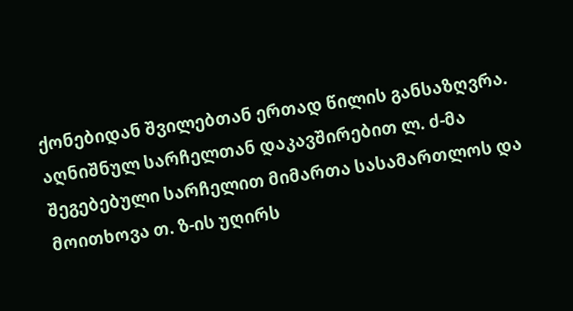ქონებიდან შვილებთან ერთად წილის განსაზღვრა.
აღნიშნულ სარჩელთან დაკავშირებით ლ. ძ-მა შეგებებული სარჩელით მიმართა სასამართლოს და მოითხოვა თ. ზ-ის უღირს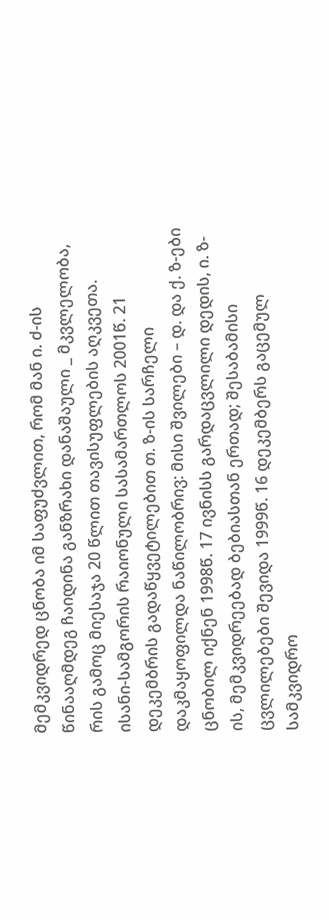მემკვიდრედ ცნობა იმ საფუძვლით, რომ მან ი. ძ-ის წინააღმდეგ ჩაიდინა განზრახი დანაშაული _ მკვლელობა, რის გამოც მიესაჯა 20 წლით თავისუფლების აღკვეთა.
ისანი-სამგორის რაიონული სასამართლოს 2001წ. 21 დეკემბრის გადაწყვეტილებით თ. ზ-ის სარჩელი დაკმაყოფილდა ნაწილობრივ: მისი შვილები – დ. და ქ. ზ-ები ცნობილ იქნენ 1998წ. 17 ივნისს გარდაცვლილი დედის, ი. ზ-ის, მემკვიდრეებად ბებიასთან ერთად; შესაბამისი ცვლილებები შევიდა 1999წ. 16 დეკემბერს გაცემულ სამკვიდრო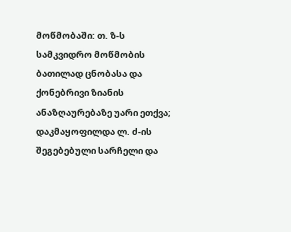მოწმობაში: თ. ზ-ს სამკვიდრო მოწმობის ბათილად ცნობასა და ქონებრივი ზიანის ანაზღაურებაზე უარი ეთქვა; დაკმაყოფილდა ლ. ძ-ის შეგებებული სარჩელი და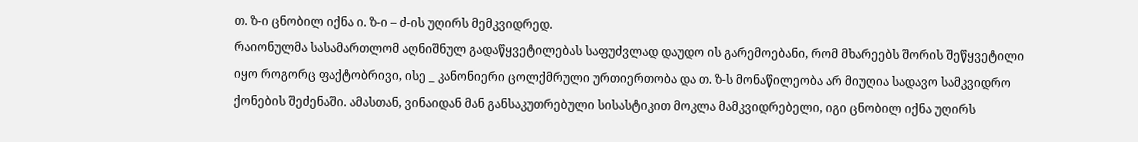თ. ზ-ი ცნობილ იქნა ი. ზ-ი – ძ-ის უღირს მემკვიდრედ.
რაიონულმა სასამართლომ აღნიშნულ გადაწყვეტილებას საფუძვლად დაუდო ის გარემოებანი, რომ მხარეებს შორის შეწყვეტილი იყო როგორც ფაქტობრივი, ისე _ კანონიერი ცოლქმრული ურთიერთობა და თ. ზ-ს მონაწილეობა არ მიუღია სადავო სამკვიდრო ქონების შეძენაში. ამასთან, ვინაიდან მან განსაკუთრებული სისასტიკით მოკლა მამკვიდრებელი, იგი ცნობილ იქნა უღირს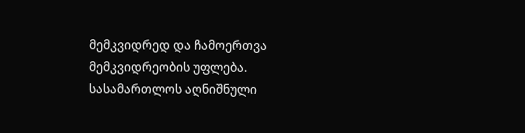მემკვიდრედ და ჩამოერთვა მემკვიდრეობის უფლება.
სასამართლოს აღნიშნული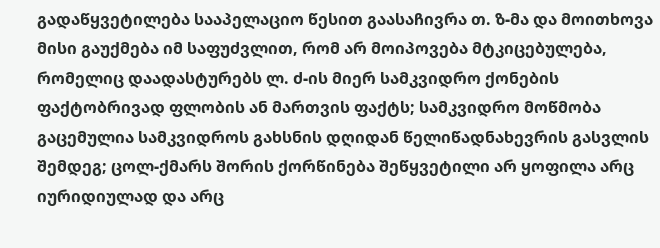გადაწყვეტილება სააპელაციო წესით გაასაჩივრა თ. ზ-მა და მოითხოვა მისი გაუქმება იმ საფუძვლით, რომ არ მოიპოვება მტკიცებულება, რომელიც დაადასტურებს ლ. ძ-ის მიერ სამკვიდრო ქონების ფაქტობრივად ფლობის ან მართვის ფაქტს; სამკვიდრო მოწმობა გაცემულია სამკვიდროს გახსნის დღიდან წელიწადნახევრის გასვლის შემდეგ; ცოლ-ქმარს შორის ქორწინება შეწყვეტილი არ ყოფილა არც იურიდიულად და არც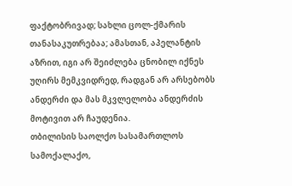ფაქტობრივად; სახლი ცოლ-ქმარის თანასაკუთრებაა; ამასთან, აპელანტის აზრით, იგი არ შეიძლება ცნობილ იქნეს უღირს მემკვიდრედ, რადგან არ არსებობს ანდერძი და მას მკვლელობა ანდერძის მოტივით არ ჩაუდენია.
თბილისის საოლქო სასამართლოს სამოქალაქო,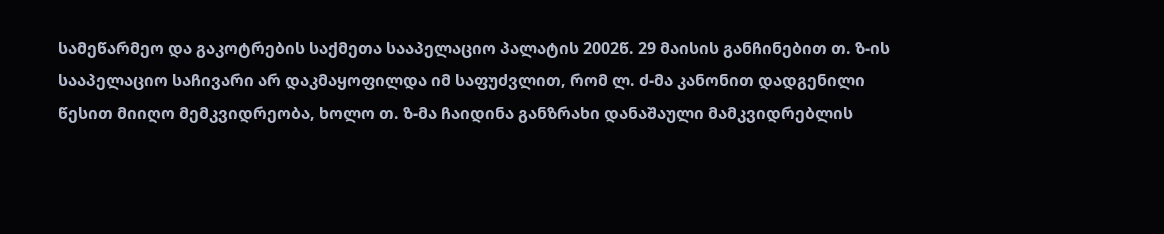სამეწარმეო და გაკოტრების საქმეთა სააპელაციო პალატის 2002წ. 29 მაისის განჩინებით თ. ზ-ის სააპელაციო საჩივარი არ დაკმაყოფილდა იმ საფუძვლით, რომ ლ. ძ-მა კანონით დადგენილი წესით მიიღო მემკვიდრეობა, ხოლო თ. ზ-მა ჩაიდინა განზრახი დანაშაული მამკვიდრებლის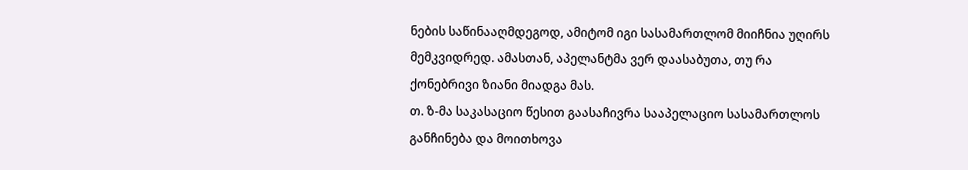ნების საწინააღმდეგოდ, ამიტომ იგი სასამართლომ მიიჩნია უღირს მემკვიდრედ. ამასთან, აპელანტმა ვერ დაასაბუთა, თუ რა ქონებრივი ზიანი მიადგა მას.
თ. ზ-მა საკასაციო წესით გაასაჩივრა სააპელაციო სასამართლოს განჩინება და მოითხოვა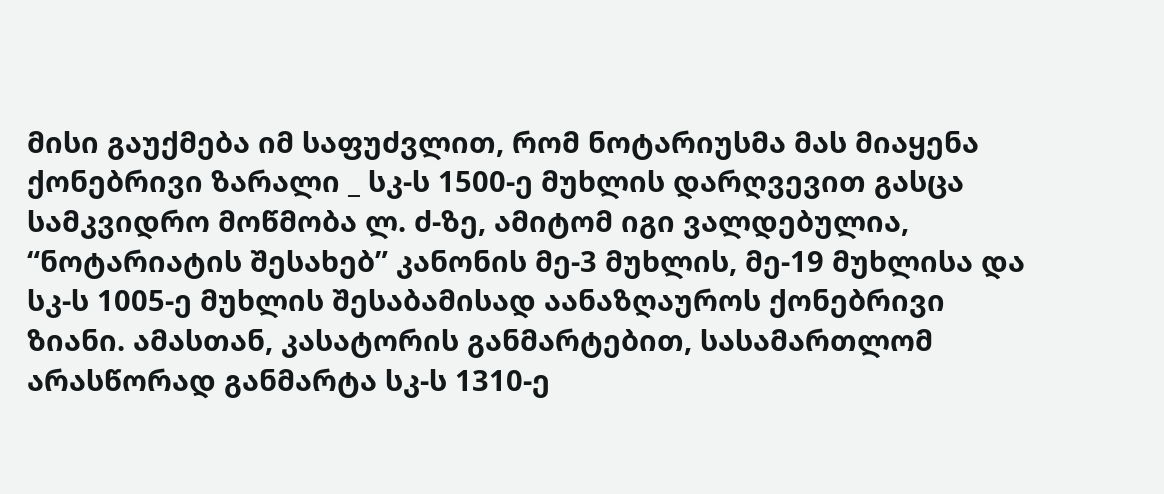მისი გაუქმება იმ საფუძვლით, რომ ნოტარიუსმა მას მიაყენა ქონებრივი ზარალი _ სკ-ს 1500-ე მუხლის დარღვევით გასცა სამკვიდრო მოწმობა ლ. ძ-ზე, ამიტომ იგი ვალდებულია, “ნოტარიატის შესახებ” კანონის მე-3 მუხლის, მე-19 მუხლისა და სკ-ს 1005-ე მუხლის შესაბამისად აანაზღაუროს ქონებრივი ზიანი. ამასთან, კასატორის განმარტებით, სასამართლომ არასწორად განმარტა სკ-ს 1310-ე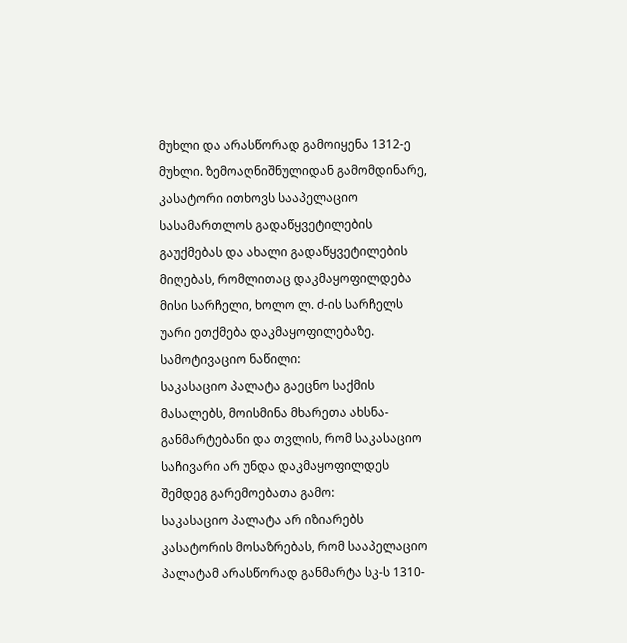მუხლი და არასწორად გამოიყენა 1312-ე მუხლი. ზემოაღნიშნულიდან გამომდინარე, კასატორი ითხოვს სააპელაციო სასამართლოს გადაწყვეტილების გაუქმებას და ახალი გადაწყვეტილების მიღებას, რომლითაც დაკმაყოფილდება მისი სარჩელი, ხოლო ლ. ძ-ის სარჩელს უარი ეთქმება დაკმაყოფილებაზე.
სამოტივაციო ნაწილი:
საკასაციო პალატა გაეცნო საქმის მასალებს, მოისმინა მხარეთა ახსნა-განმარტებანი და თვლის, რომ საკასაციო საჩივარი არ უნდა დაკმაყოფილდეს შემდეგ გარემოებათა გამო:
საკასაციო პალატა არ იზიარებს კასატორის მოსაზრებას, რომ სააპელაციო პალატამ არასწორად განმარტა სკ-ს 1310-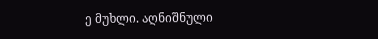ე მუხლი. აღნიშნული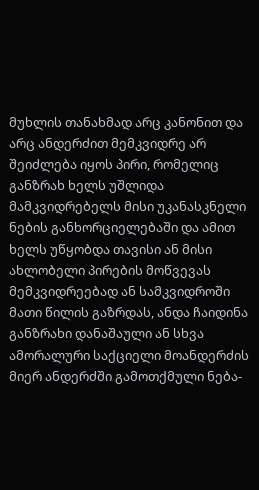მუხლის თანახმად არც კანონით და არც ანდერძით მემკვიდრე არ შეიძლება იყოს პირი, რომელიც განზრახ ხელს უშლიდა მამკვიდრებელს მისი უკანასკნელი ნების განხორციელებაში და ამით ხელს უწყობდა თავისი ან მისი ახლობელი პირების მოწვევას მემკვიდრეებად ან სამკვიდროში მათი წილის გაზრდას, ანდა ჩაიდინა განზრახი დანაშაული ან სხვა ამორალური საქციელი მოანდერძის მიერ ანდერძში გამოთქმული ნება-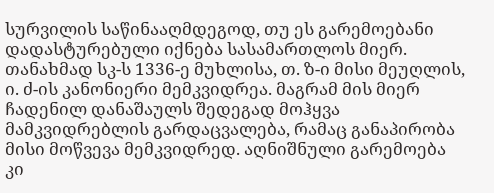სურვილის საწინააღმდეგოდ, თუ ეს გარემოებანი დადასტურებული იქნება სასამართლოს მიერ. თანახმად სკ-ს 1336-ე მუხლისა, თ. ზ-ი მისი მეუღლის, ი. ძ-ის კანონიერი მემკვიდრეა. მაგრამ მის მიერ ჩადენილ დანაშაულს შედეგად მოჰყვა მამკვიდრებლის გარდაცვალება, რამაც განაპირობა მისი მოწვევა მემკვიდრედ. აღნიშნული გარემოება კი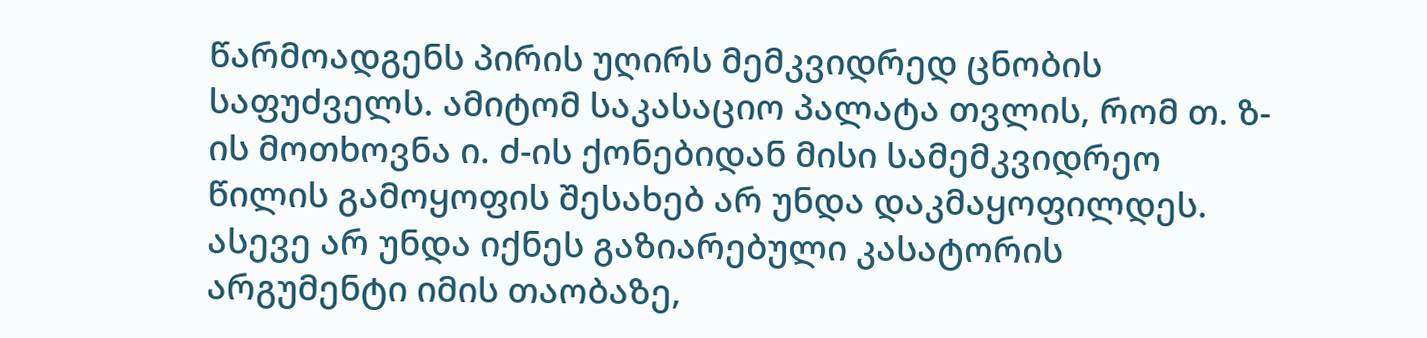წარმოადგენს პირის უღირს მემკვიდრედ ცნობის საფუძველს. ამიტომ საკასაციო პალატა თვლის, რომ თ. ზ-ის მოთხოვნა ი. ძ-ის ქონებიდან მისი სამემკვიდრეო წილის გამოყოფის შესახებ არ უნდა დაკმაყოფილდეს.
ასევე არ უნდა იქნეს გაზიარებული კასატორის არგუმენტი იმის თაობაზე,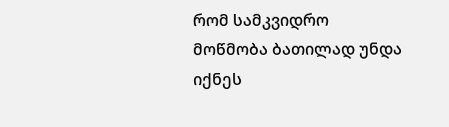რომ სამკვიდრო მოწმობა ბათილად უნდა იქნეს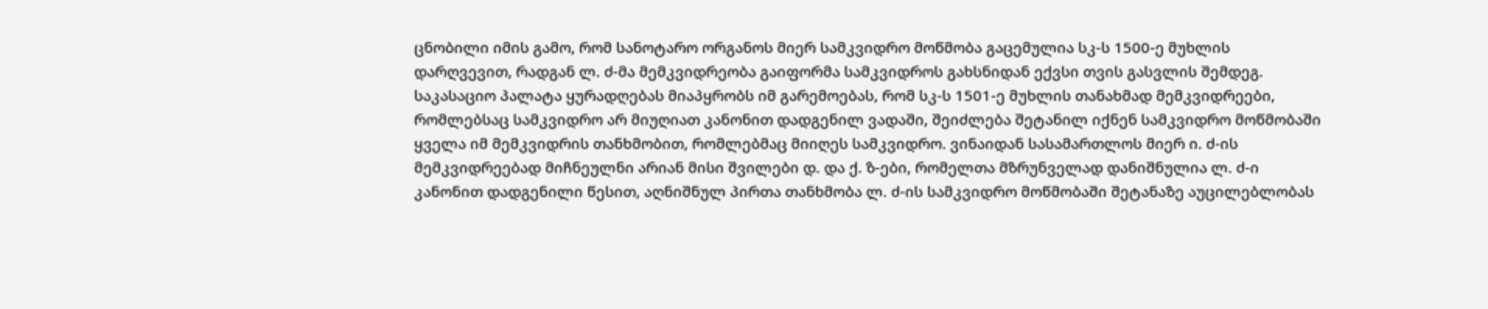ცნობილი იმის გამო, რომ სანოტარო ორგანოს მიერ სამკვიდრო მოწმობა გაცემულია სკ-ს 1500-ე მუხლის დარღვევით, რადგან ლ. ძ-მა მემკვიდრეობა გაიფორმა სამკვიდროს გახსნიდან ექვსი თვის გასვლის შემდეგ. საკასაციო პალატა ყურადღებას მიაპყრობს იმ გარემოებას, რომ სკ-ს 1501-ე მუხლის თანახმად მემკვიდრეები, რომლებსაც სამკვიდრო არ მიუღიათ კანონით დადგენილ ვადაში, შეიძლება შეტანილ იქნენ სამკვიდრო მოწმობაში ყველა იმ მემკვიდრის თანხმობით, რომლებმაც მიიღეს სამკვიდრო. ვინაიდან სასამართლოს მიერ ი. ძ-ის მემკვიდრეებად მიჩნეულნი არიან მისი შვილები დ. და ქ. ზ-ები, რომელთა მზრუნველად დანიშნულია ლ. ძ-ი კანონით დადგენილი წესით, აღნიშნულ პირთა თანხმობა ლ. ძ-ის სამკვიდრო მოწმობაში შეტანაზე აუცილებლობას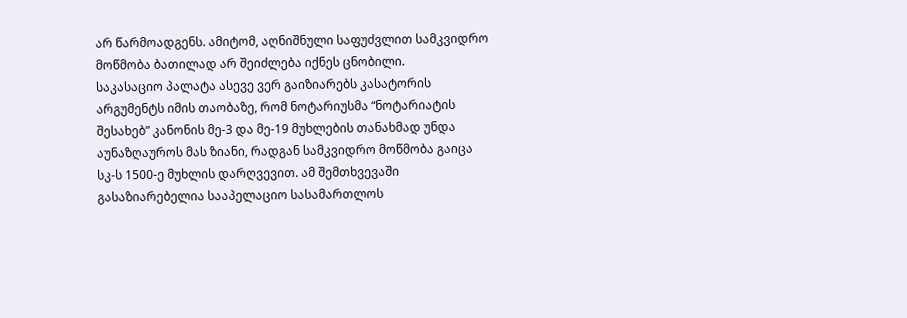არ წარმოადგენს. ამიტომ, აღნიშნული საფუძვლით სამკვიდრო მოწმობა ბათილად არ შეიძლება იქნეს ცნობილი.
საკასაციო პალატა ასევე ვერ გაიზიარებს კასატორის არგუმენტს იმის თაობაზე, რომ ნოტარიუსმა “ნოტარიატის შესახებ” კანონის მე-3 და მე-19 მუხლების თანახმად უნდა აუნაზღაუროს მას ზიანი, რადგან სამკვიდრო მოწმობა გაიცა სკ-ს 1500-ე მუხლის დარღვევით. ამ შემთხვევაში გასაზიარებელია სააპელაციო სასამართლოს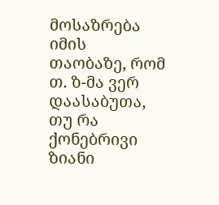მოსაზრება იმის თაობაზე, რომ თ. ზ-მა ვერ დაასაბუთა, თუ რა ქონებრივი ზიანი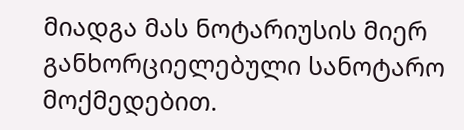მიადგა მას ნოტარიუსის მიერ განხორციელებული სანოტარო მოქმედებით.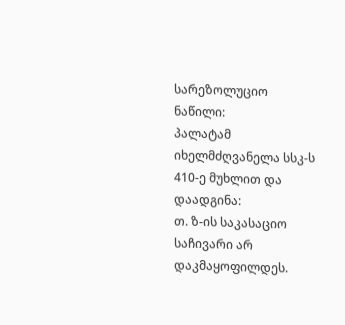სარეზოლუციო ნაწილი:
პალატამ იხელმძღვანელა სსკ-ს 410-ე მუხლით და
დაადგინა:
თ. ზ-ის საკასაციო საჩივარი არ დაკმაყოფილდეს.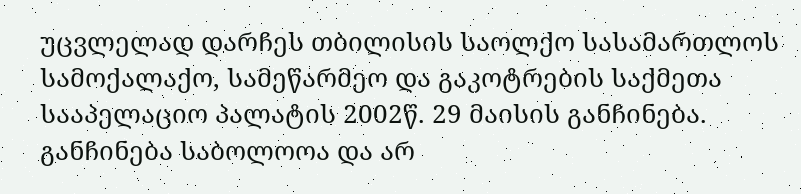უცვლელად დარჩეს თბილისის საოლქო სასამართლოს სამოქალაქო, სამეწარმეო და გაკოტრების საქმეთა სააპელაციო პალატის 2002წ. 29 მაისის განჩინება.
განჩინება საბოლოოა და არ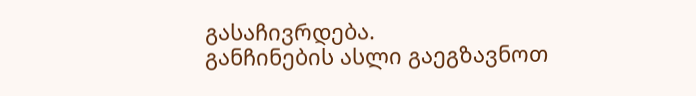გასაჩივრდება.
განჩინების ასლი გაეგზავნოთ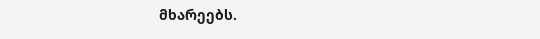მხარეებს.